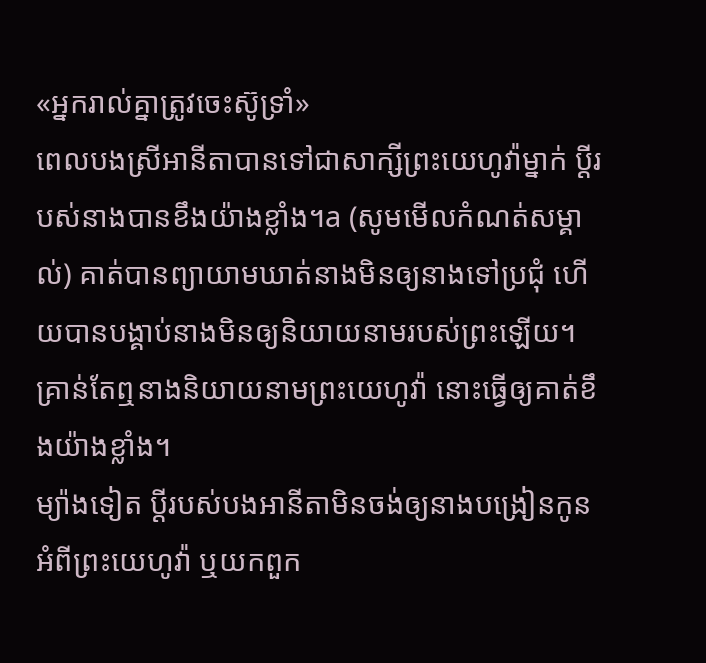«អ្នករាល់គ្នាត្រូវចេះស៊ូទ្រាំ»
ពេលបងស្រីអានីតាបានទៅជាសាក្សីព្រះយេហូវ៉ាម្នាក់ ប្ដីរបស់នាងបានខឹងយ៉ាងខ្លាំង។a (សូមមើលកំណត់សម្គាល់) គាត់បានព្យាយាមឃាត់នាងមិនឲ្យនាងទៅប្រជុំ ហើយបានបង្គាប់នាងមិនឲ្យនិយាយនាមរបស់ព្រះឡើយ។ គ្រាន់តែឮនាងនិយាយនាមព្រះយេហូវ៉ា នោះធ្វើឲ្យគាត់ខឹងយ៉ាងខ្លាំង។
ម្យ៉ាងទៀត ប្ដីរបស់បងអានីតាមិនចង់ឲ្យនាងបង្រៀនកូនអំពីព្រះយេហូវ៉ា ឬយកពួក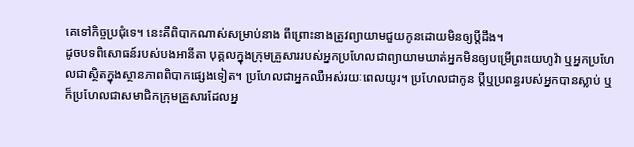គេទៅកិច្ចប្រជុំទេ។ នេះគឺពិបាកណាស់សម្រាប់នាង ពីព្រោះនាងត្រូវព្យាយាមជួយកូនដោយមិនឲ្យប្ដីដឹង។
ដូចបទពិសោធន៍របស់បងអានីតា បុគ្គលក្នុងក្រុមគ្រួសាររបស់អ្នកប្រហែលជាព្យាយាមឃាត់អ្នកមិនឲ្យបម្រើព្រះយេហូវ៉ា ឬអ្នកប្រហែលជាស្ថិតក្នុងស្ថានភាពពិបាកផ្សេងទៀត។ ប្រហែលជាអ្នកឈឺអស់រយៈពេលយូរ។ ប្រហែលជាកូន ប្ដីឬប្រពន្ធរបស់អ្នកបានស្លាប់ ឬក៏ប្រហែលជាសមាជិកក្រុមគ្រួសារដែលអ្ន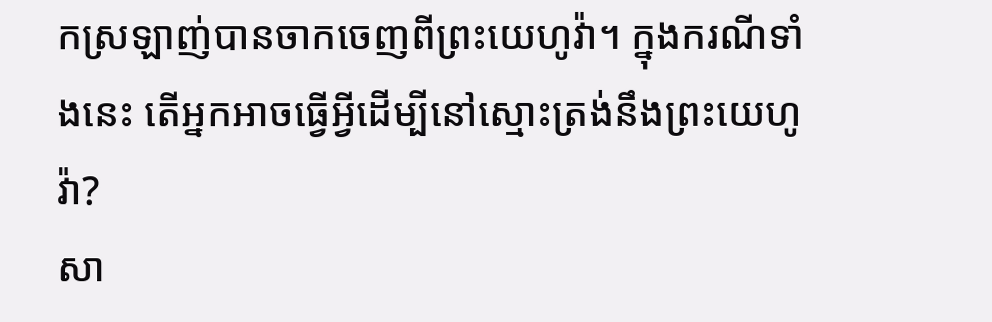កស្រឡាញ់បានចាកចេញពីព្រះយេហូវ៉ា។ ក្នុងករណីទាំងនេះ តើអ្នកអាចធ្វើអ្វីដើម្បីនៅស្មោះត្រង់នឹងព្រះយេហូវ៉ា?
សា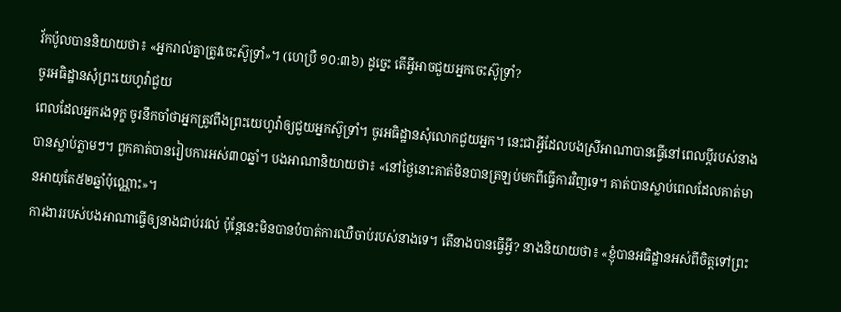វ័កប៉ូលបាននិយាយថា៖ «អ្នករាល់គ្នាត្រូវចេះស៊ូទ្រាំ»។ (ហេប្រឺ ១០:៣៦) ដូច្នេះ តើអ្វីអាចជួយអ្នកចេះស៊ូទ្រាំ?
ចូរអធិដ្ឋានសុំព្រះយេហូវ៉ាជួយ
ពេលដែលអ្នករងទុក្ខ ចូរនឹកចាំថាអ្នកត្រូវពឹងព្រះយេហូវ៉ាឲ្យជួយអ្នកស៊ូទ្រាំ។ ចូរអធិដ្ឋានសុំលោកជួយអ្នក។ នេះជាអ្វីដែលបងស្រីអាណាបានធ្វើនៅពេលប្ដីរបស់នាងបានស្លាប់ភ្លាមៗ។ ពួកគាត់បានរៀបការអស់៣០ឆ្នាំ។ បងអាណានិយាយថា៖ «នៅថ្ងៃនោះគាត់មិនបានត្រឡប់មកពីធ្វើការវិញទេ។ គាត់បានស្លាប់ពេលដែលគាត់មានអាយុតែ៥២ឆ្នាំប៉ុណ្ណោះ»។
ការងាររបស់បងអាណាធ្វើឲ្យនាងជាប់រវល់ ប៉ុន្តែនេះមិនបានបំបាត់ការឈឺចាប់របស់នាងទេ។ តើនាងបានធ្វើអ្វី? នាងនិយាយថា៖ «ខ្ញុំបានអធិដ្ឋានអស់ពីចិត្តទៅព្រះ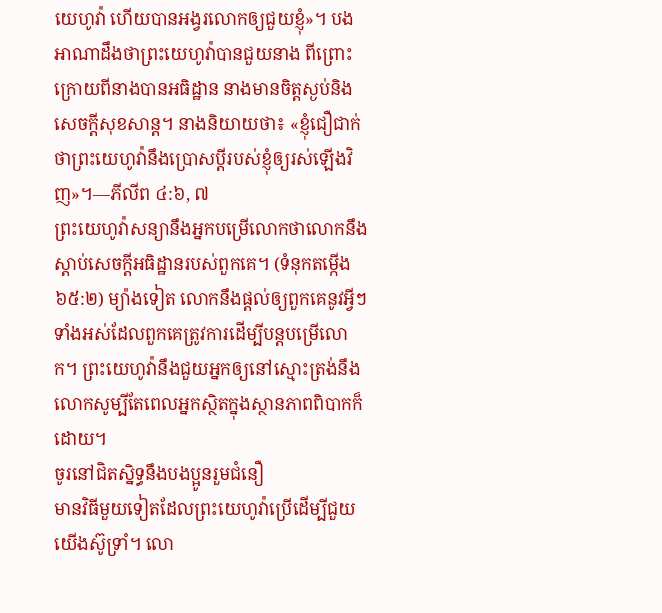យេហូវ៉ា ហើយបានអង្វរលោកឲ្យជួយខ្ញុំ»។ បងអាណាដឹងថាព្រះយេហូវ៉ាបានជួយនាង ពីព្រោះក្រោយពីនាងបានអធិដ្ឋាន នាងមានចិត្តស្ងប់និងសេចក្ដីសុខសាន្ត។ នាងនិយាយថា៖ «ខ្ញុំជឿជាក់ថាព្រះយេហូវ៉ានឹងប្រោសប្ដីរបស់ខ្ញុំឲ្យរស់ឡើងវិញ»។—ភីលីព ៤:៦, ៧
ព្រះយេហូវ៉ាសន្យានឹងអ្នកបម្រើលោកថាលោកនឹងស្ដាប់សេចក្ដីអធិដ្ឋានរបស់ពួកគេ។ (ទំនុកតម្កើង ៦៥:២) ម្យ៉ាងទៀត លោកនឹងផ្ដល់ឲ្យពួកគេនូវអ្វីៗទាំងអស់ដែលពួកគេត្រូវការដើម្បីបន្តបម្រើលោក។ ព្រះយេហូវ៉ានឹងជួយអ្នកឲ្យនៅស្មោះត្រង់នឹងលោកសូម្បីតែពេលអ្នកស្ថិតក្នុងស្ថានភាពពិបាកក៏ដោយ។
ចូរនៅជិតស្និទ្ធនឹងបងប្អូនរួមជំនឿ
មានវិធីមួយទៀតដែលព្រះយេហូវ៉ាប្រើដើម្បីជួយយើងស៊ូទ្រាំ។ លោ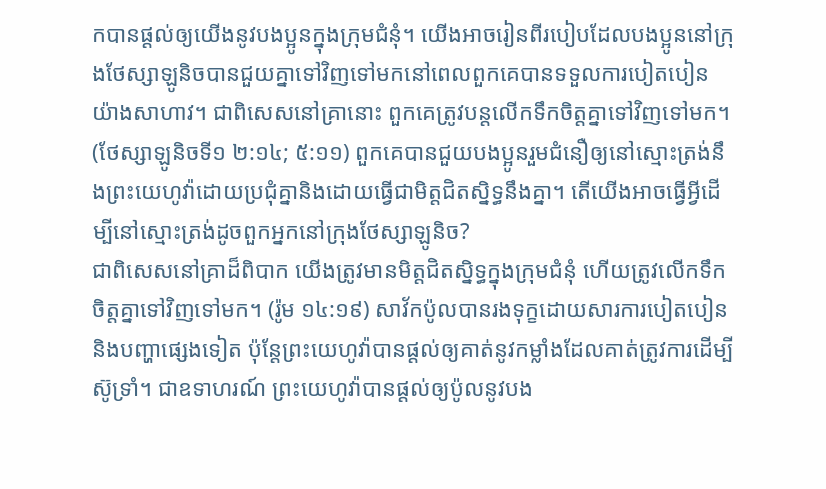កបានផ្ដល់ឲ្យយើងនូវបងប្អូនក្នុងក្រុមជំនុំ។ យើងអាចរៀនពីរបៀបដែលបងប្អូននៅក្រុងថែស្សាឡូនិចបានជួយគ្នាទៅវិញទៅមកនៅពេលពួកគេបានទទួលការបៀតបៀនយ៉ាងសាហាវ។ ជាពិសេសនៅគ្រានោះ ពួកគេត្រូវបន្តលើកទឹកចិត្តគ្នាទៅវិញទៅមក។ (ថែស្សាឡូនិចទី១ ២:១៤; ៥:១១) ពួកគេបានជួយបងប្អូនរួមជំនឿឲ្យនៅស្មោះត្រង់នឹងព្រះយេហូវ៉ាដោយប្រជុំគ្នានិងដោយធ្វើជាមិត្តជិតស្និទ្ធនឹងគ្នា។ តើយើងអាចធ្វើអ្វីដើម្បីនៅស្មោះត្រង់ដូចពួកអ្នកនៅក្រុងថែស្សាឡូនិច?
ជាពិសេសនៅគ្រាដ៏ពិបាក យើងត្រូវមានមិត្តជិតស្និទ្ធក្នុងក្រុមជំនុំ ហើយត្រូវលើកទឹកចិត្តគ្នាទៅវិញទៅមក។ (រ៉ូម ១៤:១៩) សាវ័កប៉ូលបានរងទុក្ខដោយសារការបៀតបៀននិងបញ្ហាផ្សេងទៀត ប៉ុន្តែព្រះយេហូវ៉ាបានផ្ដល់ឲ្យគាត់នូវកម្លាំងដែលគាត់ត្រូវការដើម្បីស៊ូទ្រាំ។ ជាឧទាហរណ៍ ព្រះយេហូវ៉ាបានផ្ដល់ឲ្យប៉ូលនូវបង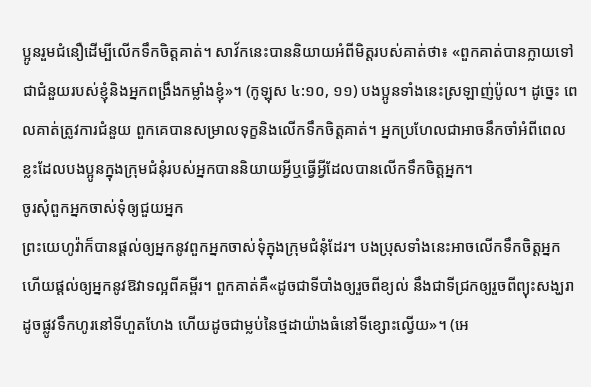ប្អូនរួមជំនឿដើម្បីលើកទឹកចិត្តគាត់។ សាវ័កនេះបាននិយាយអំពីមិត្តរបស់គាត់ថា៖ «ពួកគាត់បានក្លាយទៅជាជំនួយរបស់ខ្ញុំនិងអ្នកពង្រឹងកម្លាំងខ្ញុំ»។ (កូឡុស ៤:១០, ១១) បងប្អូនទាំងនេះស្រឡាញ់ប៉ូល។ ដូច្នេះ ពេលគាត់ត្រូវការជំនួយ ពួកគេបានសម្រាលទុក្ខនិងលើកទឹកចិត្តគាត់។ អ្នកប្រហែលជាអាចនឹកចាំអំពីពេលខ្លះដែលបងប្អូនក្នុងក្រុមជំនុំរបស់អ្នកបាននិយាយអ្វីឬធ្វើអ្វីដែលបានលើកទឹកចិត្តអ្នក។
ចូរសុំពួកអ្នកចាស់ទុំឲ្យជួយអ្នក
ព្រះយេហូវ៉ាក៏បានផ្ដល់ឲ្យអ្នកនូវពួកអ្នកចាស់ទុំក្នុងក្រុមជំនុំដែរ។ បងប្រុសទាំងនេះអាចលើកទឹកចិត្តអ្នក ហើយផ្ដល់ឲ្យអ្នកនូវឱវាទល្អពីគម្ពីរ។ ពួកគាត់គឺ«ដូចជាទីបាំងឲ្យរួចពីខ្យល់ នឹងជាទីជ្រកឲ្យរួចពីព្យុះសង្ឃរា ដូចផ្លូវទឹកហូរនៅទីហួតហែង ហើយដូចជាម្លប់នៃថ្មដាយ៉ាងធំនៅទីខ្សោះល្វើយ»។ (អេ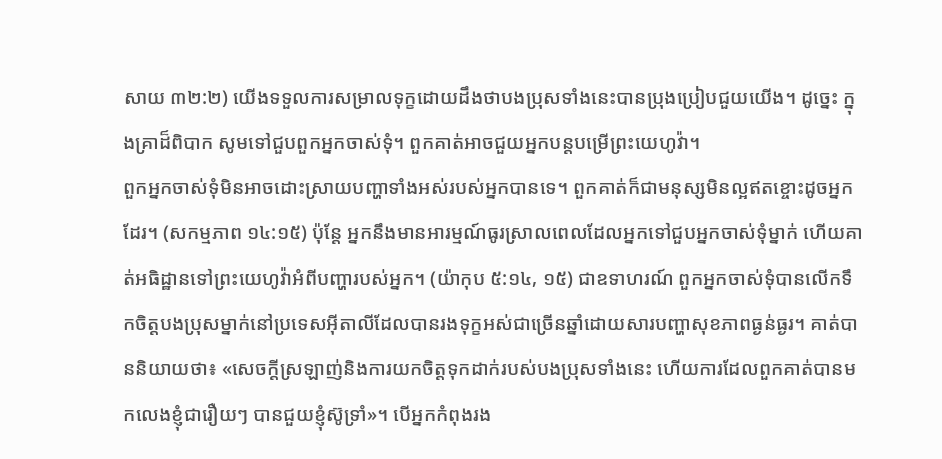សាយ ៣២:២) យើងទទួលការសម្រាលទុក្ខដោយដឹងថាបងប្រុសទាំងនេះបានប្រុងប្រៀបជួយយើង។ ដូច្នេះ ក្នុងគ្រាដ៏ពិបាក សូមទៅជួបពួកអ្នកចាស់ទុំ។ ពួកគាត់អាចជួយអ្នកបន្តបម្រើព្រះយេហូវ៉ា។
ពួកអ្នកចាស់ទុំមិនអាចដោះស្រាយបញ្ហាទាំងអស់របស់អ្នកបានទេ។ ពួកគាត់ក៏ជាមនុស្សមិនល្អឥតខ្ចោះដូចអ្នកដែរ។ (សកម្មភាព ១៤:១៥) ប៉ុន្តែ អ្នកនឹងមានអារម្មណ៍ធូរស្រាលពេលដែលអ្នកទៅជួបអ្នកចាស់ទុំម្នាក់ ហើយគាត់អធិដ្ឋានទៅព្រះយេហូវ៉ាអំពីបញ្ហារបស់អ្នក។ (យ៉ាកុប ៥:១៤, ១៥) ជាឧទាហរណ៍ ពួកអ្នកចាស់ទុំបានលើកទឹកចិត្តបងប្រុសម្នាក់នៅប្រទេសអ៊ីតាលីដែលបានរងទុក្ខអស់ជាច្រើនឆ្នាំដោយសារបញ្ហាសុខភាពធ្ងន់ធ្ងរ។ គាត់បាននិយាយថា៖ «សេចក្ដីស្រឡាញ់និងការយកចិត្តទុកដាក់របស់បងប្រុសទាំងនេះ ហើយការដែលពួកគាត់បានមកលេងខ្ញុំជារឿយៗ បានជួយខ្ញុំស៊ូទ្រាំ»។ បើអ្នកកំពុងរង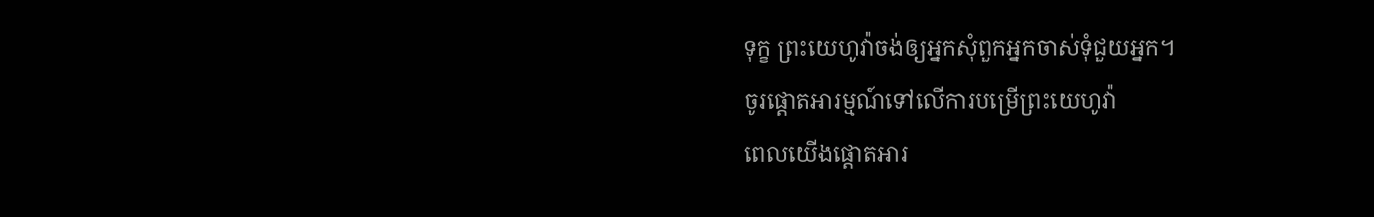ទុក្ខ ព្រះយេហូវ៉ាចង់ឲ្យអ្នកសុំពួកអ្នកចាស់ទុំជួយអ្នក។
ចូរផ្ដោតអារម្មណ៍ទៅលើការបម្រើព្រះយេហូវ៉ា
ពេលយើងផ្ដោតអារ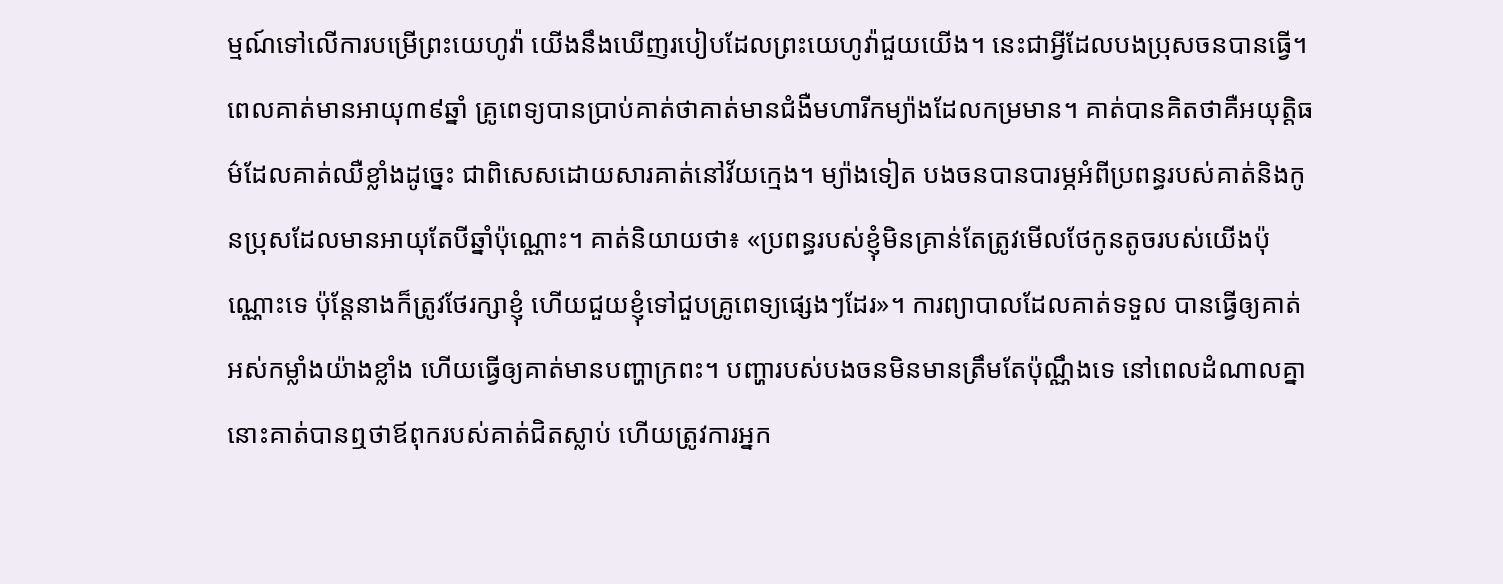ម្មណ៍ទៅលើការបម្រើព្រះយេហូវ៉ា យើងនឹងឃើញរបៀបដែលព្រះយេហូវ៉ាជួយយើង។ នេះជាអ្វីដែលបងប្រុសចនបានធ្វើ។ ពេលគាត់មានអាយុ៣៩ឆ្នាំ គ្រូពេទ្យបានប្រាប់គាត់ថាគាត់មានជំងឺមហារីកម្យ៉ាងដែលកម្រមាន។ គាត់បានគិតថាគឺអយុត្ដិធម៌ដែលគាត់ឈឺខ្លាំងដូច្នេះ ជាពិសេសដោយសារគាត់នៅវ័យក្មេង។ ម្យ៉ាងទៀត បងចនបានបារម្ភអំពីប្រពន្ធរបស់គាត់និងកូនប្រុសដែលមានអាយុតែបីឆ្នាំប៉ុណ្ណោះ។ គាត់និយាយថា៖ «ប្រពន្ធរបស់ខ្ញុំមិនគ្រាន់តែត្រូវមើលថែកូនតូចរបស់យើងប៉ុណ្ណោះទេ ប៉ុន្តែនាងក៏ត្រូវថែរក្សាខ្ញុំ ហើយជួយខ្ញុំទៅជួបគ្រូពេទ្យផ្សេងៗដែរ»។ ការព្យាបាលដែលគាត់ទទួល បានធ្វើឲ្យគាត់អស់កម្លាំងយ៉ាងខ្លាំង ហើយធ្វើឲ្យគាត់មានបញ្ហាក្រពះ។ បញ្ហារបស់បងចនមិនមានត្រឹមតែប៉ុណ្ណឹងទេ នៅពេលដំណាលគ្នានោះគាត់បានឮថាឪពុករបស់គាត់ជិតស្លាប់ ហើយត្រូវការអ្នក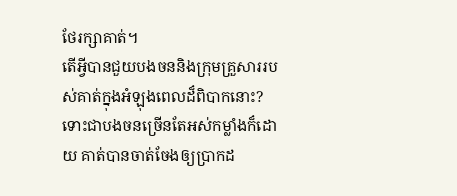ថែរក្សាគាត់។
តើអ្វីបានជួយបងចននិងក្រុមគ្រួសាររបស់គាត់ក្នុងអំឡុងពេលដ៏ពិបាកនោះ? ទោះជាបងចនច្រើនតែអស់កម្លាំងក៏ដោយ គាត់បានចាត់ចែងឲ្យប្រាកដ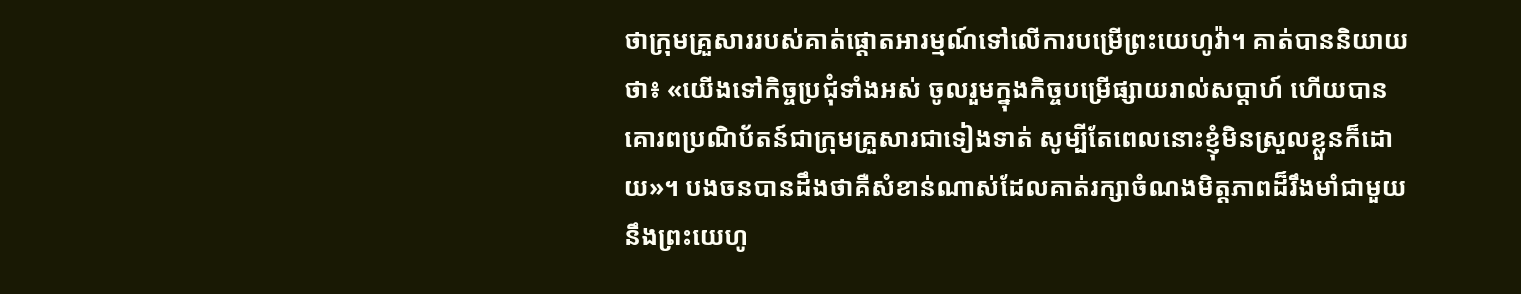ថាក្រុមគ្រួសាររបស់គាត់ផ្ដោតអារម្មណ៍ទៅលើការបម្រើព្រះយេហូវ៉ា។ គាត់បាននិយាយថា៖ «យើងទៅកិច្ចប្រជុំទាំងអស់ ចូលរួមក្នុងកិច្ចបម្រើផ្សាយរាល់សប្ដាហ៍ ហើយបានគោរពប្រណិប័តន៍ជាក្រុមគ្រួសារជាទៀងទាត់ សូម្បីតែពេលនោះខ្ញុំមិនស្រួលខ្លួនក៏ដោយ»។ បងចនបានដឹងថាគឺសំខាន់ណាស់ដែលគាត់រក្សាចំណងមិត្តភាពដ៏រឹងមាំជាមួយនឹងព្រះយេហូ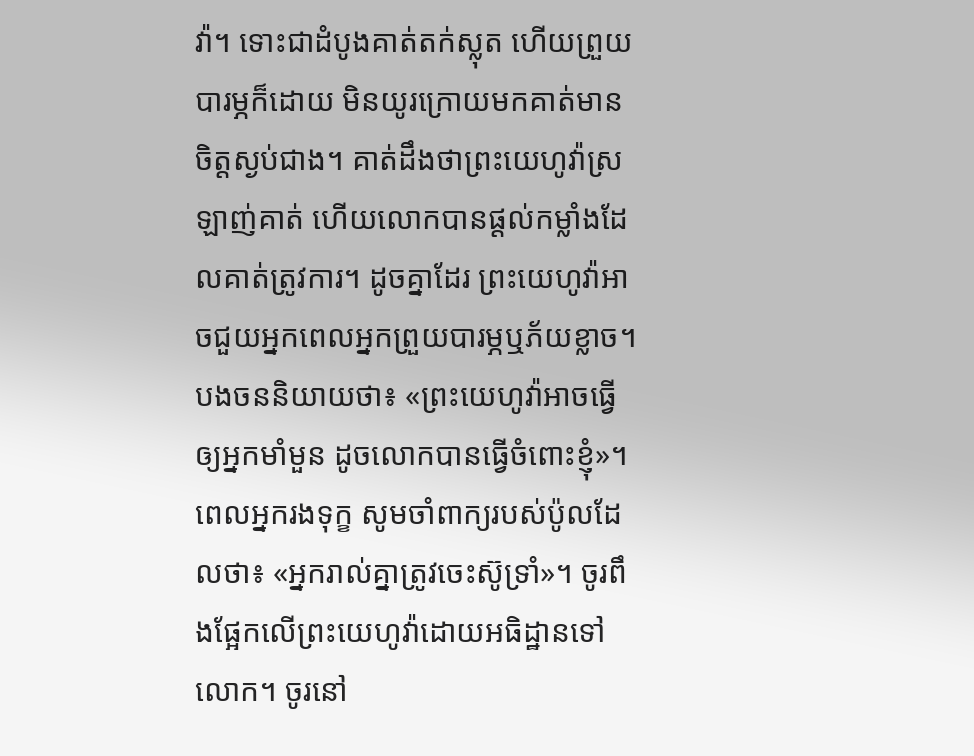វ៉ា។ ទោះជាដំបូងគាត់តក់ស្លុត ហើយព្រួយបារម្ភក៏ដោយ មិនយូរក្រោយមកគាត់មានចិត្តស្ងប់ជាង។ គាត់ដឹងថាព្រះយេហូវ៉ាស្រឡាញ់គាត់ ហើយលោកបានផ្ដល់កម្លាំងដែលគាត់ត្រូវការ។ ដូចគ្នាដែរ ព្រះយេហូវ៉ាអាចជួយអ្នកពេលអ្នកព្រួយបារម្ភឬភ័យខ្លាច។ បងចននិយាយថា៖ «ព្រះយេហូវ៉ាអាចធ្វើឲ្យអ្នកមាំមួន ដូចលោកបានធ្វើចំពោះខ្ញុំ»។
ពេលអ្នករងទុក្ខ សូមចាំពាក្យរបស់ប៉ូលដែលថា៖ «អ្នករាល់គ្នាត្រូវចេះស៊ូទ្រាំ»។ ចូរពឹងផ្អែកលើព្រះយេហូវ៉ាដោយអធិដ្ឋានទៅលោក។ ចូរនៅ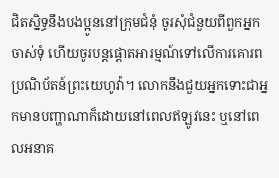ជិតស្និទ្ធនឹងបងប្អូននៅក្រុមជំនុំ ចូរសុំជំនួយពីពួកអ្នកចាស់ទុំ ហើយចូរបន្តផ្ដោតអារម្មណ៍ទៅលើការគោរពប្រណិប័តន៍ព្រះយេហូវ៉ា។ លោកនឹងជួយអ្នកទោះជាអ្នកមានបញ្ហាណាក៏ដោយនៅពេលឥឡូវនេះ ឬនៅពេលអនាគ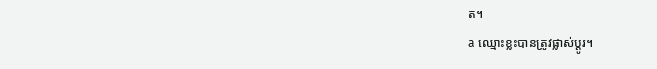ត។
a ឈ្មោះខ្លះបានត្រូវផ្លាស់ប្ដូរ។